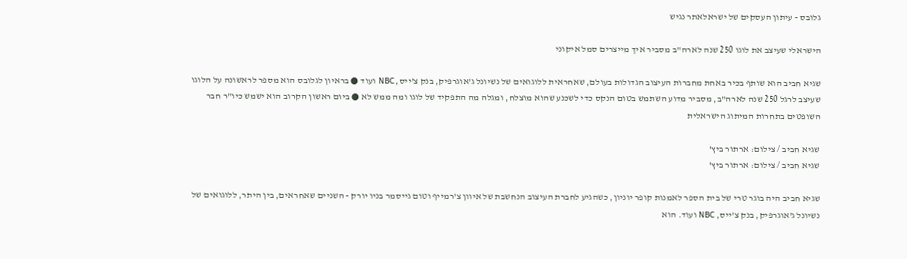גלובס - עיתון העסקים של ישראלאתר נגיש

הישראלי שעיצב את לוגו 250 שנה לארה"ב מסביר איך מייצרים סמל איקוני

שגיא חביב הוא שותף בכיר באחת מחברות העיצוב הגדולות בעולם, שאחראית ללוגואים של נשיונל ג'אוגרפיק, בנק צ'ייס, NBC ועוד ● בראיון לגלובס הוא מספר לראשונה על הלוגו שעיצב לרגל 250 שנה לארה"ב, מסביר מדוע השתמש בטום הנקס כדי לשכנע שהוא מוצלח, ומגלה מה התפקיד של לוגו ומה ממש לא ● ביום ראשון הקרוב הוא ישמש כיו"ר חבר השופטים בתחרות המיתוג הישראלית

שגיא חביב / צילום: ארתור ביץ'
שגיא חביב / צילום: ארתור ביץ'

שגיא חביב היה בוגר טרי של בית הספר לאמנות קופר יוניון, כשהגיע לחברת העיצוב הנחשבת של איוון צ'רמייף וטום גייסמר בניו יורק - השניים שאחראים, בין היתר, ללוגואים של נשיונל ג'אוגרפיק, בנק צ'ייס, NBC ועוד. הוא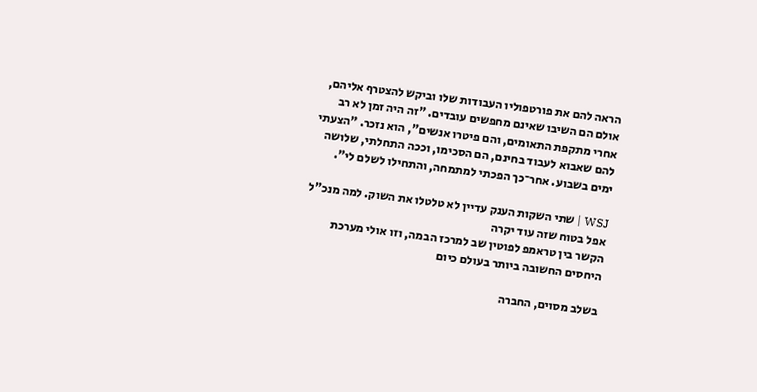הראה להם את פורטפוליו העבודות שלו וביקש להצטרף אליהם, אולם הם השיבו שאינם מחפשים עובדים. "זה היה זמן לא רב אחרי מתקפת התאומים, והם פיטרו אנשים", הוא נזכר. "הצעתי להם שאבוא לעבוד בחינם, הם הסכימו, וככה התחלתי, שלושה ימים בשבוע. אחר־כך הפכתי למתמחה, והתחילו לשלם לי".

WSJ | שתי השקות הענק עדיין לא טלטלו את השוק. למה מנכ"ל אפל בטוח שזה עוד יקרה
הקשר בין טראמפ לפוטין שב למרכז הבמה, וזו אולי מערכת היחסים החשובה ביותר בעולם כיום

בשלב מסוים, החברה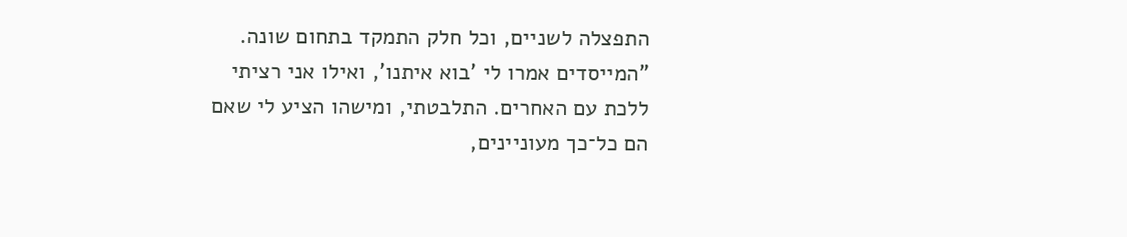התפצלה לשניים, וכל חלק התמקד בתחום שונה. "המייסדים אמרו לי 'בוא איתנו', ואילו אני רציתי ללכת עם האחרים. התלבטתי, ומישהו הציע לי שאם הם כל־כך מעוניינים,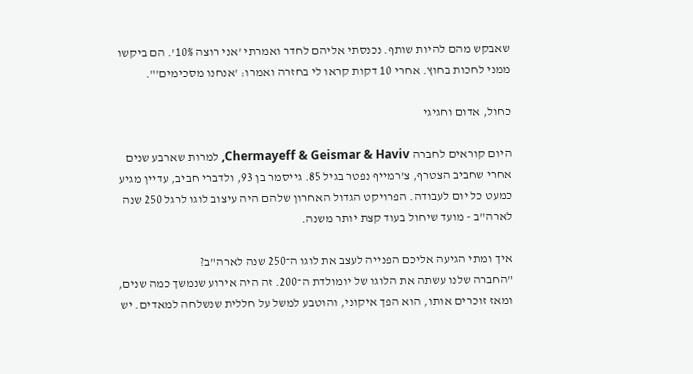שאבקש מהם להיות שותף. נכנסתי אליהם לחדר ואמרתי 'אני רוצה 10%'. הם ביקשו ממני לחכות בחוץ. אחרי 10 דקות קראו לי בחזרה ואמרו: 'אנחנו מסכימים'".

כחול, אדום וחגיגי

היום קוראים לחברה Chermayeff & Geismar & Haviv, למרות שארבע שנים אחרי שחביב הצטרף, צ'רמייף נפטר בגיל 85. גייסמר בן 93, ולדברי חביב, עדיין מגיע כמעט כל יום לעבודה. הפרויקט הגדול האחרון שלהם היה עיצוב לוגו לרגל 250 שנה לארה"ב - מועד שיחול בעוד קצת יותר משנה.

איך ומתי הגיעה אליכם הפנייה לעצב את לוגו ה־250 שנה לארה"ב?
"החברה שלנו עשתה את הלוגו של יומולדת ה־200. זה היה אירוע שנמשך כמה שנים, ומאז זוכרים אותו, הוא הפך איקוני, והוטבע למשל על חללית שנשלחה למאדים. יש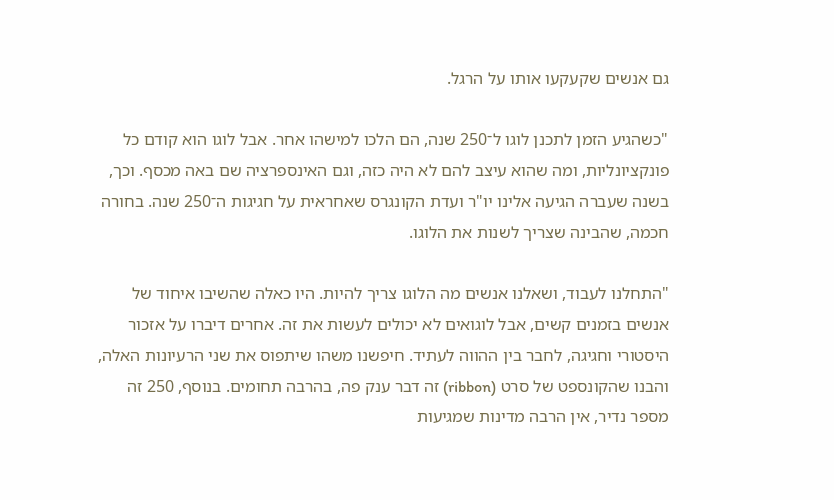גם אנשים שקעקעו אותו על הרגל.

"כשהגיע הזמן לתכנן לוגו ל־250 שנה, הם הלכו למישהו אחר. אבל לוגו הוא קודם כל פונקציונליות, ומה שהוא עיצב להם לא היה כזה, וגם האינספרציה שם באה מכסף. וכך, בשנה שעברה הגיעה אלינו יו"ר ועדת הקונגרס שאחראית על חגיגות ה־250 שנה. בחורה חכמה, שהבינה שצריך לשנות את הלוגו.

"התחלנו לעבוד, ושאלנו אנשים מה הלוגו צריך להיות. היו כאלה שהשיבו איחוד של אנשים בזמנים קשים, אבל לוגואים לא יכולים לעשות את זה. אחרים דיברו על אזכור היסטורי וחגיגה, לחבר בין ההווה לעתיד. חיפשנו משהו שיתפוס את שני הרעיונות האלה, והבנו שהקונספט של סרט (ribbon) זה דבר ענק פה, בהרבה תחומים. בנוסף, 250 זה מספר נדיר, אין הרבה מדינות שמגיעות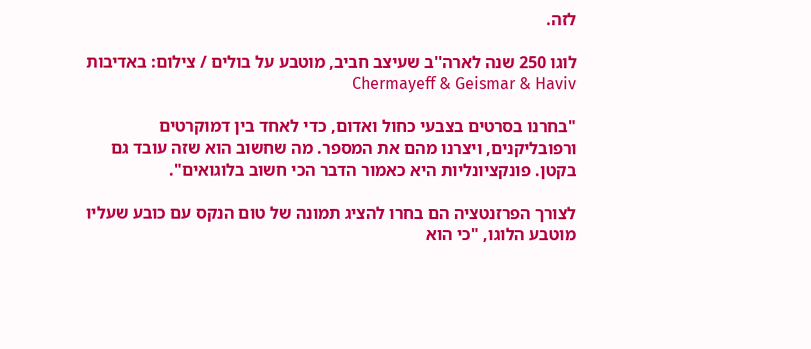לזה.

לוגו 250 שנה לארה''ב שעיצב חביב, מוטבע על בולים / צילום: באדיבות Chermayeff & Geismar & Haviv

"בחרנו בסרטים בצבעי כחול ואדום, כדי לאחד בין דמוקרטים ורפובליקנים, ויצרנו מהם את המספר. מה שחשוב הוא שזה עובד גם בקטן. פונקציונליות היא כאמור הדבר הכי חשוב בלוגואים".

לצורך הפרזנטציה הם בחרו להציג תמונה של טום הנקס עם כובע שעליו מוטבע הלוגו, "כי הוא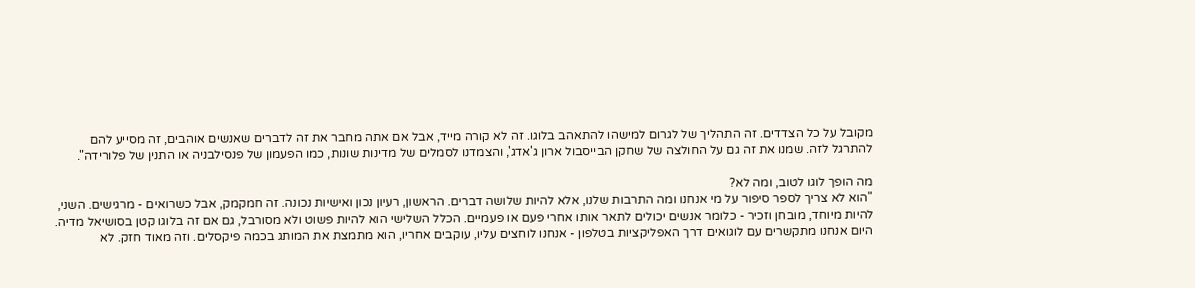מקובל על כל הצדדים. זה התהליך של לגרום למישהו להתאהב בלוגו. זה לא קורה מייד, אבל אם אתה מחבר את זה לדברים שאנשים אוהבים, זה מסייע להם להתרגל לזה. שמנו את זה גם על החולצה של שחקן הבייסבול ארון ג'אדג', והצמדנו לסמלים של מדינות שונות, כמו הפעמון של פנסילבניה או התנין של פלורידה".

מה הופך לוגו לטוב, ומה לא?
"הוא לא צריך לספר סיפור על מי אנחנו ומה התרבות שלנו, אלא להיות שלושה דברים. הראשון, רעיון נכון ואישיות נכונה. זה חמקמק, אבל כשרואים - מרגישים. השני, להיות מיוחד, מובחן וזכיר - כלומר אנשים יכולים לתאר אותו אחרי פעם או פעמיים. הכלל השלישי הוא להיות פשוט ולא מסורבל, גם אם זה בלוגו קטן בסושיאל מדיה. היום אנחנו מתקשרים עם לוגואים דרך האפליקציות בטלפון - אנחנו לוחצים עליו, עוקבים אחריו, הוא מתמצת את המותג בכמה פיקסלים. וזה מאוד חזק. לא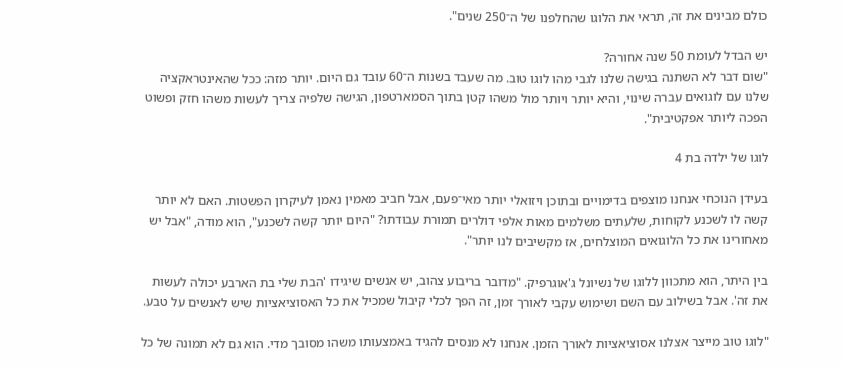כולם מבינים את זה, תראי את הלוגו שהחלפנו של ה־250 שנים".

יש הבדל לעומת 50 שנה אחורה?
"שום דבר לא השתנה בגישה שלנו לגבי מהו לוגו טוב. מה שעבד בשנות ה־60 עובד גם היום. יותר מזה: ככל שהאינטראקציה שלנו עם לוגואים עברה שינוי, והיא יותר ויותר מול משהו קטן בתוך הסמארטפון, הגישה שלפיה צריך לעשות משהו חזק ופשוט הפכה ליותר אפקטיבית".

לוגו של ילדה בת 4

בעידן הנוכחי אנחנו מוצפים בדימויים ובתוכן ויזואלי יותר מאי־פעם, אבל חביב מאמין נאמן לעיקרון הפשטות. האם לא יותר קשה לו לשכנע לקוחות, שלעתים משלמים מאות אלפי דולרים תמורת עבודתו? "היום יותר קשה לשכנע", הוא מודה, "אבל יש מאחורינו את כל הלוגואים המוצלחים, אז מקשיבים לנו יותר".

בין היתר, הוא מתכוון ללוגו של נשיונל ג'אוגרפיק. "מדובר בריבוע צהוב, יש אנשים שיגידו 'הבת שלי בת הארבע יכולה לעשות את זה'. אבל בשילוב עם השם ושימוש עקבי לאורך זמן, זה הפך לכלי קיבול שמכיל את כל האסוציאציות שיש לאנשים על טבע.

"לוגו טוב מייצר אצלנו אסוציאציות לאורך הזמן. אנחנו לא מנסים להגיד באמצעותו משהו מסובך מדי. הוא גם לא תמונה של כל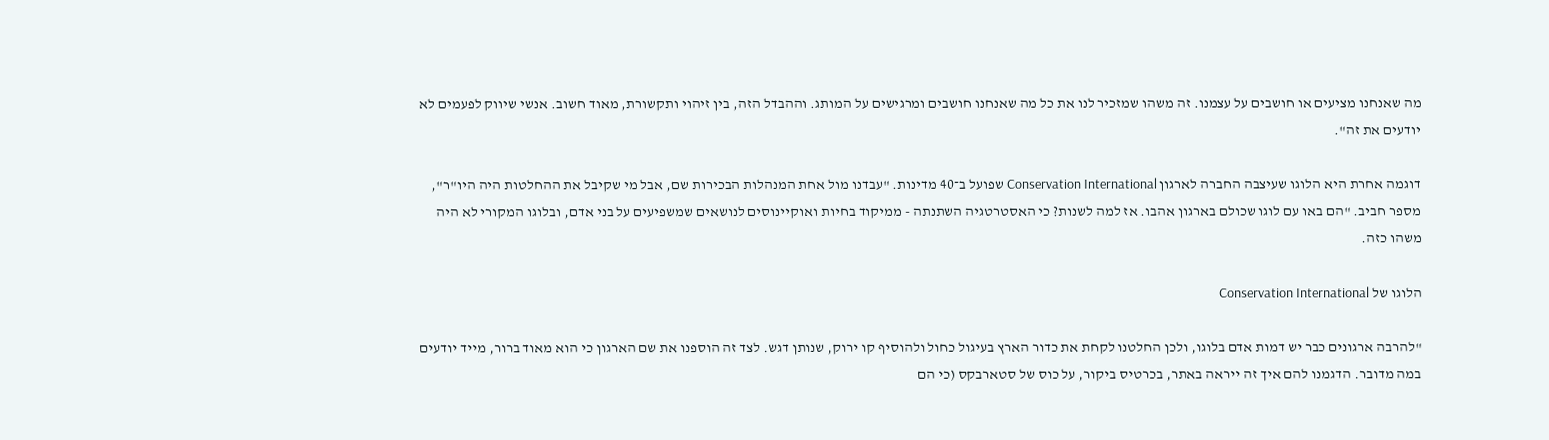מה שאנחנו מציעים או חושבים על עצמנו. זה משהו שמזכיר לנו את כל מה שאנחנו חושבים ומרגישים על המותג. וההבדל הזה, בין זיהוי ותקשורת, מאוד חשוב. אנשי שיווק לפעמים לא יודעים את זה".

דוגמה אחרת היא הלוגו שעיצבה החברה לארגון Conservation International שפועל ב־40 מדינות. "עבדנו מול אחת המנהלות הבכירות שם, אבל מי שקיבל את ההחלטות היה היו"ר", מספר חביב. "הם באו עם לוגו שכולם בארגון אהבו. אז למה לשנות? כי האסטרטגיה השתנתה - ממיקוד בחיות ואוקיינוסים לנושאים שמשפיעים על בני אדם, ובלוגו המקורי לא היה משהו כזה.

הלוגו של Conservation International

"להרבה ארגונים כבר יש דמות אדם בלוגו, ולכן החלטנו לקחת את כדור הארץ בעיגול כחול ולהוסיף קו ירוק, שנותן דגש. לצד זה הוספנו את שם הארגון כי הוא מאוד ברור, מייד יודעים במה מדובר. הדגמנו להם איך זה ייראה באתר, בכרטיס ביקור, על כוס של סטארבקס (כי הם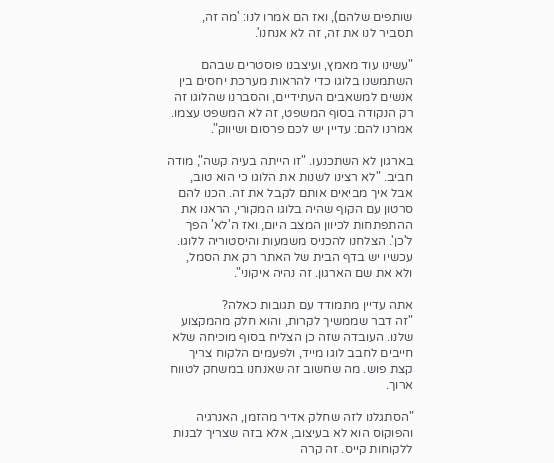שותפים שלהם), ואז הם אמרו לנו: 'מה זה, תסביר לנו את זה, זה לא אנחנו'.

"עשינו עוד מאמץ, ועיצבנו פוסטרים שבהם השתמשנו בלוגו כדי להראות מערכת יחסים בין אנשים למשאבים העתידיים, והסברנו שהלוגו זה רק הנקודה בסוף המשפט, זה לא המשפט עצמו. אמרנו להם: עדיין יש לכם פרסום ושיווק".

בארגון לא השתכנעו. "זו הייתה בעיה קשה", מודה חביב. "לא רצינו לשנות את הלוגו כי הוא טוב, אבל איך מביאים אותם לקבל את זה. הכנו להם סרטון עם הקוף שהיה בלוגו המקורי, הראנו את ההתפתחות לכיוון המצב היום, ואז ה'לא' הפך ל'כן'. הצלחנו להכניס משמעות והיסטוריה ללוגו. עכשיו יש בדף הבית של האתר רק את הסמל, ולא את שם הארגון. זה נהיה איקוני".

אתה עדיין מתמודד עם תגובות כאלה?
"זה דבר שממשיך לקרות, והוא חלק מהמקצוע שלנו. העובדה שזה כן הצליח בסוף מוכיחה שלא חייבים לחבב לוגו מייד, ולפעמים הלקוח צריך קצת פוש. מה שחשוב זה שאנחנו במשחק לטווח ארוך.

"הסתגלנו לזה שחלק אדיר מהזמן, האנרגיה והפוקוס הוא לא בעיצוב, אלא בזה שצריך לבנות ללקוחות קייס. זה קרה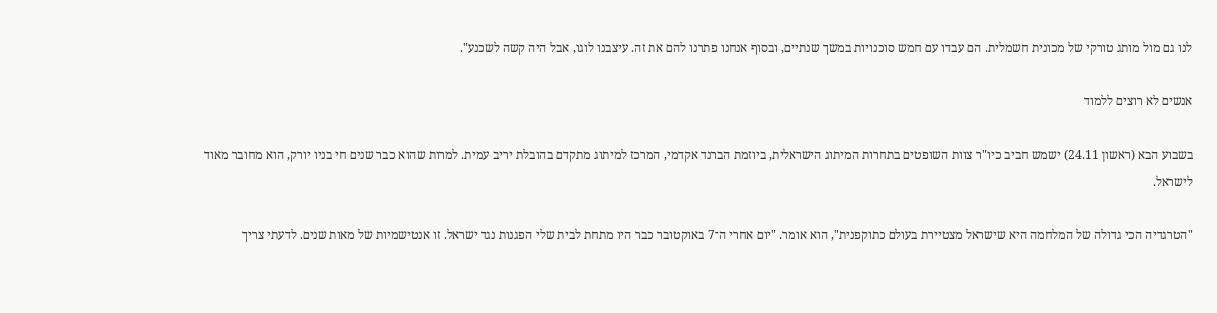לנו גם מול מותג טורקי של מכונית חשמלית. הם עבדו עם חמש סוכנויות במשך שנתיים, ובסוף אנחנו פתרנו להם את זה. עיצבנו לוגו, אבל היה קשה לשכנע".

אנשים לא רוצים ללמוד

בשבוע הבא (ראשון 24.11) ישמש חביב כיו"ר צוות השופטים בתחרות המיתוג הישראלית, ביוזמת הברנד אקדמי, המרכז למיתוג מתקדם בהובלת יריב עמית. למרות שהוא כבר שנים חי בניו יורק, הוא מחובר מאוד לישראל.

"הטרגדיה הכי גדולה של המלחמה היא שישראל מצטיירת בעולם כתוקפנית", הוא אומר. "יום אחרי ה־7 באוקטובר כבר היו מתחת לבית שלי הפגנות נגד ישראל. זו אנטישמיות של מאות שנים. לדעתי צריך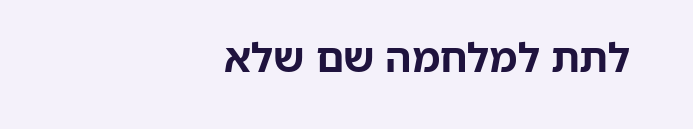לתת למלחמה שם שלא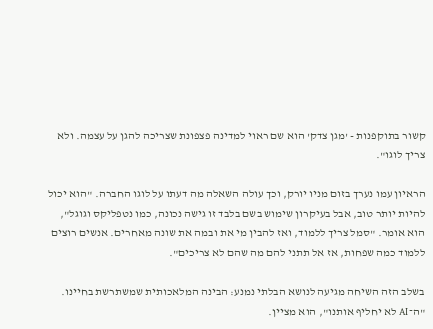קשור בתוקפנות - 'מגן צדק' הוא שם ראוי למדינה פצפונת שצריכה להגן על עצמה. ולא צריך לוגו".

הראיון עמו נערך בזום מניו יורק, וכך עולה השאלה מה דעתו על לוגו החברה. "הוא יכול להיות יותר טוב, אבל בעיקרון שימוש בשם בלבד זו גישה נכונה, כמו נטפליקס וגוגל", הוא אומר. "סמל צריך ללמוד, ואז להבין מי את ובמה את שונה מאחרים. אנשים רוצים ללמוד כמה שפחות, אז אל תתני להם מה שהם לא צריכים".

בשלב הזה השיחה מגיעה לנושא הבלתי נמנע: הבינה המלאכותית שמשתרשת בחיינו. "ה־AI לא יחליף אותנו", הוא מציין.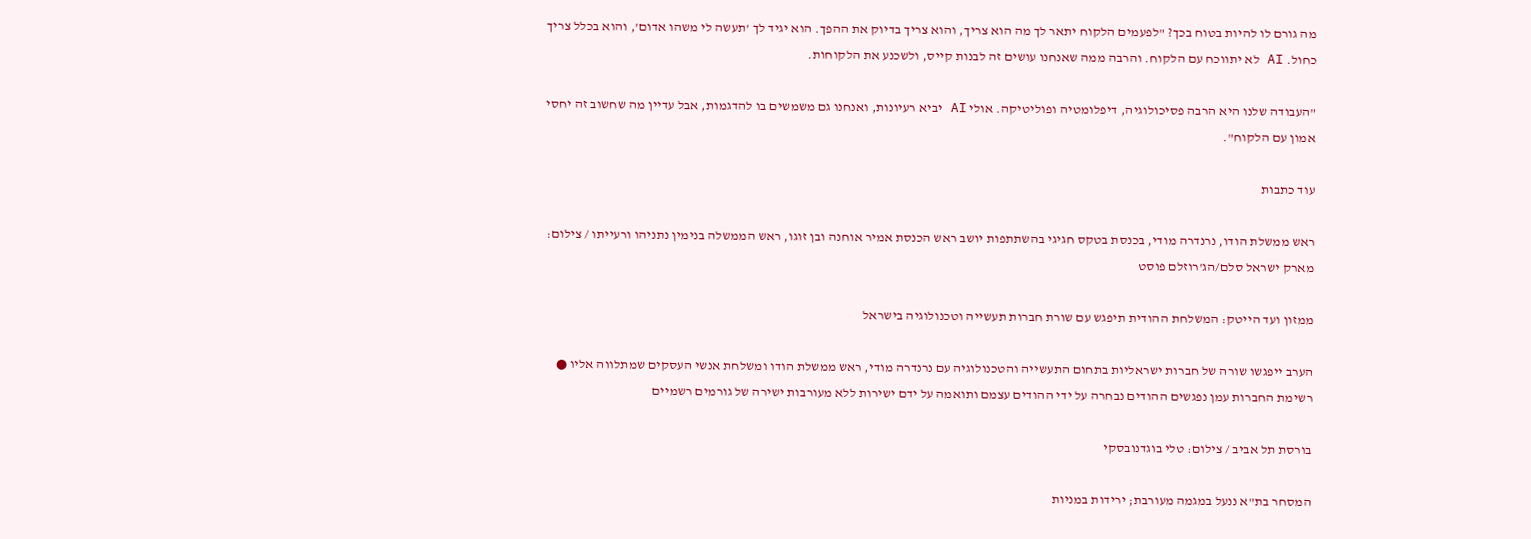מה גורם לו להיות בטוח בכך? "לפעמים הלקוח יתאר לך מה הוא צריך, והוא צריך בדיוק את ההפך. הוא יגיד לך 'תעשה לי משהו אדום', והוא בכלל צריך כחול. AI לא יתווכח עם הלקוח. והרבה ממה שאנחנו עושים זה לבנות קייס, ולשכנע את הלקוחות.

"העבודה שלנו היא הרבה פסיכולוגיה, דיפלומטיה ופוליטיקה. אולי AI יביא רעיונות, ואנחנו גם משמשים בו להדגמות, אבל עדיין מה שחשוב זה יחסי אמון עם הלקוח".

עוד כתבות

ראש ממשלת הודו, נרנדרה מודי, בכנסת בטקס חגיגי בהשתתפות יושב ראש הכנסת אמיר אוחנה ובן זוגו, ראש הממשלה בנימין נתניהו ורעייתו / צילום: מארק ישראל סלם/הג'רוזלם פוסט

ממזון ועד הייטק: המשלחת ההודית תיפגש עם שורת חברות תעשייה וטכנולוגיה בישראל

הערב ייפגשו שורה של חברות ישראליות בתחום התעשייה והטכנולוגיה עם נרנדרה מודי, ראש ממשלת הודו ומשלחת אנשי העסקים שמתלווה אליו ● רשימת החברות עמן נפגשים ההודים נבחרה על ידי ההודים עצמם ותואמה על ידם ישירות ללא מעורבות ישירה של גורמים רשמיים

בורסת תל אביב / צילום: טלי בוגדנובסקי

המסחר בת"א ננעל במגמה מעורבת; ירידות במניות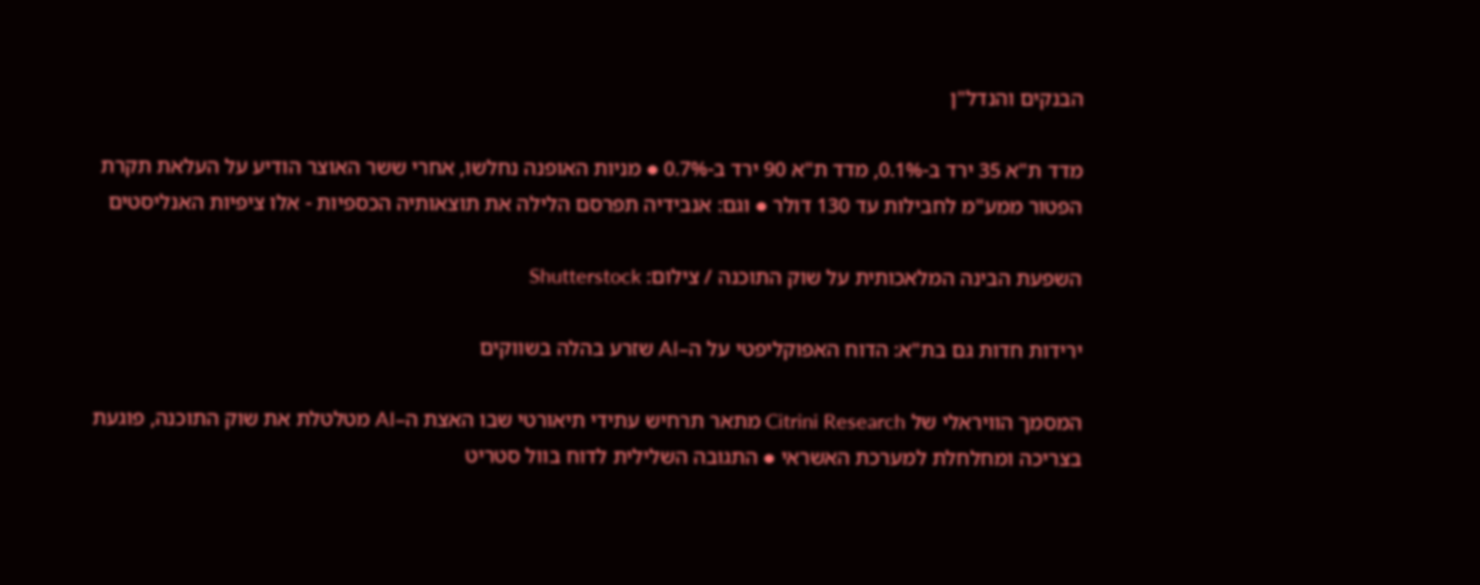הבנקים והנדל"ן

מדד ת"א 35 ירד ב-0.1%, מדד ת"א 90 ירד ב-0.7% ● מניות האופנה נחלשו, אחרי ששר האוצר הודיע על העלאת תקרת הפטור ממע"מ לחבילות עד 130 דולר ● וגם: אנבידיה תפרסם הלילה את תוצאותיה הכספיות - אלו ציפיות האנליסטים

השפעת הבינה המלאכותית על שוק התוכנה / צילום: Shutterstock

ירידות חדות גם בת"א: הדוח האפוקליפטי על ה–AI שזרע בהלה בשווקים

המסמך הוויראלי של Citrini Research מתאר תרחיש עתידי תיאורטי שבו האצת ה–AI מטלטלת את שוק התוכנה, פוגעת בצריכה ומחלחלת למערכת האשראי ● התגובה השלילית לדוח בוול סטריט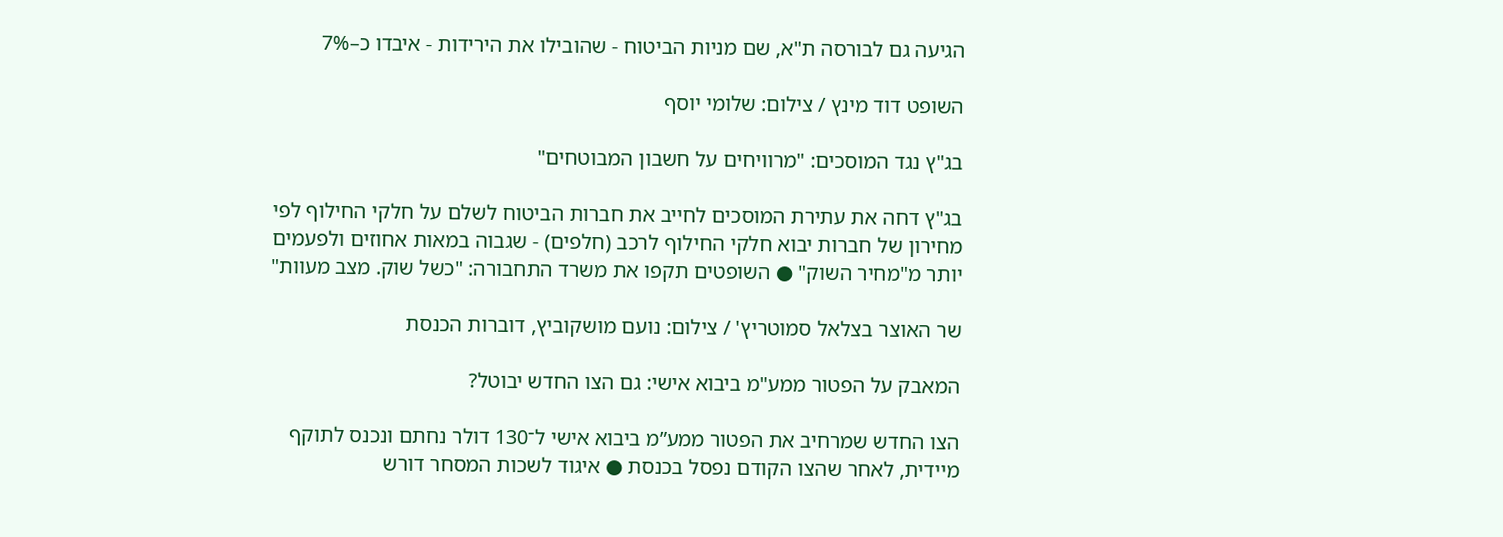הגיעה גם לבורסה ת"א, שם מניות הביטוח - שהובילו את הירידות - איבדו כ–7%

השופט דוד מינץ / צילום: שלומי יוסף

בג"ץ נגד המוסכים: "מרוויחים על חשבון המבוטחים"

בג"ץ דחה את עתירת המוסכים לחייב את חברות הביטוח לשלם על חלקי החילוף לפי מחירון של חברות יבוא חלקי החילוף לרכב (חלפים) - שגבוה במאות אחוזים ולפעמים יותר מ"מחיר השוק" ● השופטים תקפו את משרד התחבורה: "כשל שוק. מצב מעוות"

שר האוצר בצלאל סמוטריץ' / צילום: נועם מושקוביץ, דוברות הכנסת

המאבק על הפטור ממע"מ ביבוא אישי: גם הצו החדש יבוטל?

הצו החדש שמרחיב את הפטור ממע”מ ביבוא אישי ל־130 דולר נחתם ונכנס לתוקף מיידית, לאחר שהצו הקודם נפסל בכנסת ● איגוד לשכות המסחר דורש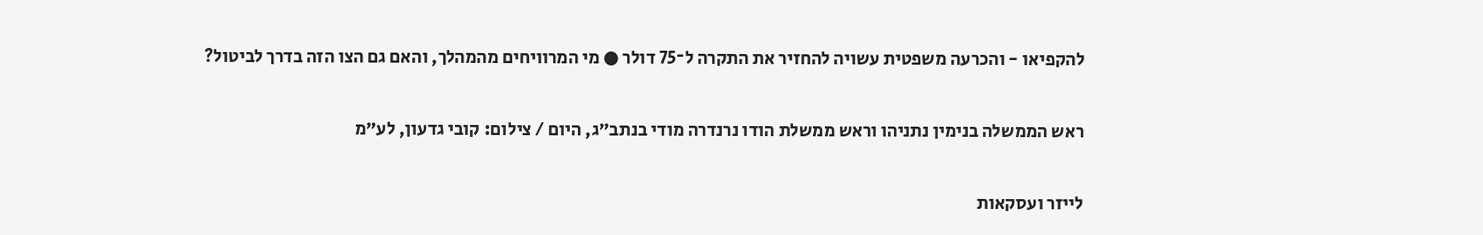להקפיאו - והכרעה משפטית עשויה להחזיר את התקרה ל־75 דולר ● מי המרוויחים מהמהלך, והאם גם הצו הזה בדרך לביטול?

ראש הממשלה בנימין נתניהו וראש ממשלת הודו נרנדרה מודי בנתב״ג, היום / צילום: קובי גדעון, לע״מ

לייזר ועסקאות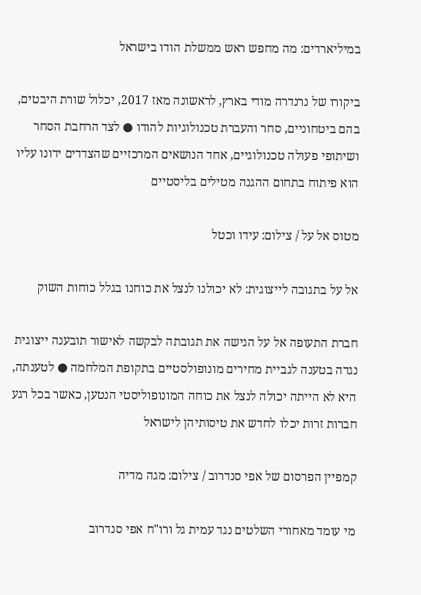במיליארדים: מה מחפש ראש ממשלת הודו בישראל

ביקורו של נרנדרה מודי בארץ, לראשונה מאז 2017, יכלול שורת היבטים, בהם ביטחוניים, סחר והעברת טכנולוגיות להודו ● לצד הרחבת הסחר ושיתופי פעולה טכנולוגיים, אחד הנושאים המרכזיים שהצדדים ידונו עליו הוא פיתוח בתחום ההגנה מטילים בליסטיים

מטוס אל על / צילום: עידו וכטל

אל על בתגובה לייצוגית: לא יכולנו לנצל את כוחנו בגלל כוחות השוק

חברת התעופה אל על הגישה את תגובתה לבקשה לאישור תובענה ייצוגית נגדה בטענה לגביית מחירים מונופולסטיים בתקופת המלחמה ● לטענתה, היא לא הייתה יכולה לנצל את כוחה המונופוליסטי הנטען, כאשר בכל רגע חברות זרות יכלו לחדש את טיסותיהן לישראל

קמפיין הפרסום של אפי סנדרוב / צילום: מגה מדיה

מי עומד מאחורי השלטים נגד עמית גל ורו"ח אפי סנדרוב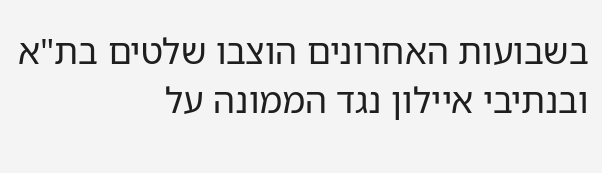בשבועות האחרונים הוצבו שלטים בת"א ובנתיבי איילון נגד הממונה על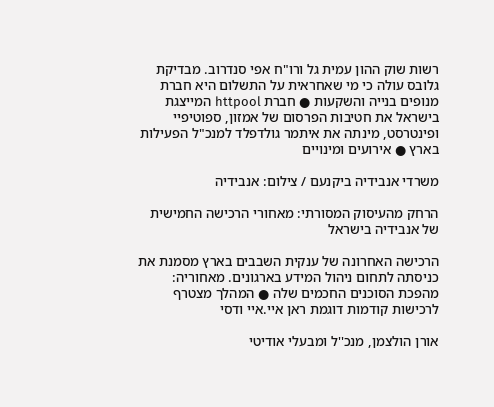רשות שוק ההון עמית גל ורו"ח אפי סנדרוב. מבדיקת גלובס עולה כי מי שאחראית על התשלום היא חברת מנופים בנייה והשקעות ● חברת httpool המייצגת בישראל את חטיבות הפרסום של אמזון, ספוטיפיי ופינטרסט, מינתה את איתמר גולדפלד למנכ"ל הפעילות בארץ ● אירועים ומינויים

משרדי אנבידיה ביקנעם / צילום: אנבידיה

הרחק מהעיסוק המסורתי: מאחורי הרכישה החמישית של אנבידיה בישראל

הרכישה האחרונה של ענקית השבבים בארץ מסמנת את כניסתה לתחום ניהול המידע בארגונים. מאחוריה: מהפכת הסוכנים החכמים שלה ● המהלך מצטרף לרכישות קודמות דוגמת ראן איי.איי ודסי

אורן הולצמן, מנכ''ל ומבעלי אודיטי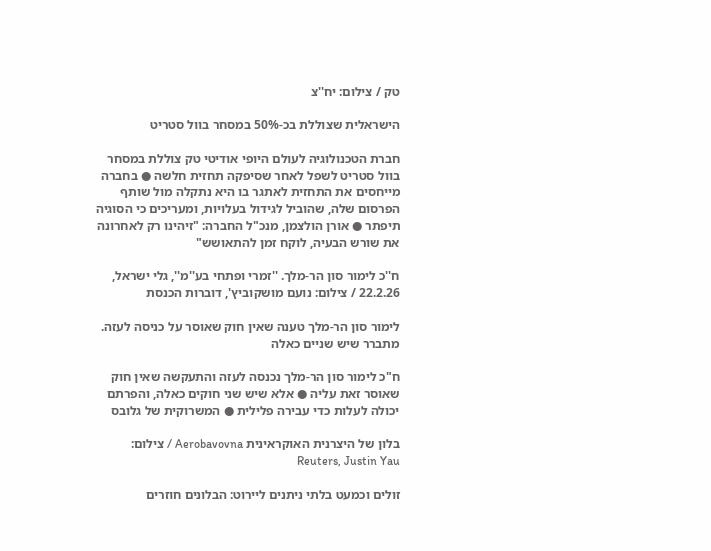טק / צילום: יח''צ

הישראלית שצוללת בכ-50% במסחר בוול סטריט

חברת הטכנולוגיה לעולם היופי אודיטי טק צוללת במסחר בוול סטריט לשפל לאחר שסיפקה תחזית חלשה ● בחברה מייחסים את התחזית לאתגר בו היא נתקלה מול שותף הפרסום שלה, שהוביל לגידול בעלויות, ומעריכים כי הסוגיה תיפתר ● אורן הולצמן, מנכ"ל החברה: "זיהינו רק לאחרונה את שורש הבעיה, לוקח זמן להתאושש"

ח''כ לימור סון הר-מלך. ''זמרי ופתחי בע''מ'', גלי ישראל, 22.2.26 / צילום: נועם מושקוביץ', דוברות הכנסת

לימור סון הר-מלך טענה שאין חוק שאוסר על כניסה לעזה. מתברר שיש שניים כאלה

ח"כ לימור סון הר-מלך נכנסה לעזה והתעקשה שאין חוק שאוסר זאת עליה ● אלא שיש שני חוקים כאלה, והפרתם יכולה לעלות כדי עבירה פלילית ● המשרוקית של גלובס

בלון של היצרנית האוקראינית Aerobavovna / צילום: Reuters, Justin Yau

זולים וכמעט בלתי ניתנים ליירוט: הבלונים חוזרים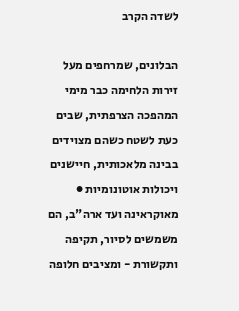לשדה הקרב

הבלונים, שמרחפים מעל זירות הלחימה כבר מימי המהפכה הצרפתית, שבים כעת לשטח כשהם מצוידים בבינה מלאכותית, חיישנים ויכולות אוטונומיות ● מאוקראינה ועד ארה"ב, הם משמשים לסיור, תקיפה ותקשורת - ומציבים חלופה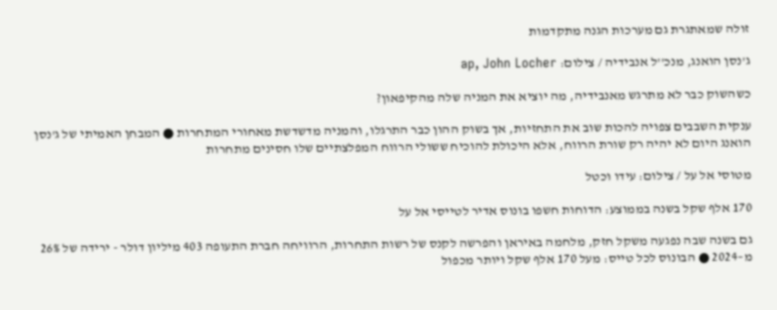זולה שמאתגרת גם מערכות הגנה מתקדמות

ג'נסן הואנג, מנכ''ל אנבידיה / צילום: ap, John Locher

כשהשוק כבר לא מתרגש מאנבידיה, מה יוציא את המניה שלה מהקיפאון?

ענקית השבבים צפויה להכות שוב את התחזיות, אך בשוק ההון כבר התרגלו, והמניה מדשדשת מאחורי המתחרות ● המבחן האמיתי של ג'נסן הואנג היום לא יהיה רק שורת הרווח, אלא היכולת להוכיח ששולי הרווח המפלצתיים שלו חסינים מתחרות

מטוסי אל על / צילום: עידו וכטל

170 אלף שקל בשנה בממוצע: הדוחות חשפו בונוס אדיר לטייסי אל על

גם בשנה שבה נפגעה משקל חזק, מלחמה באיראן והפרשה לקנס של רשות התחרות, הרוויחה חברת התעופה 403 מיליון דולר - ירידה של 26% מ–2024 ● הבונוס לכל טייס: מעל 170 אלף שקל ויותר מכפול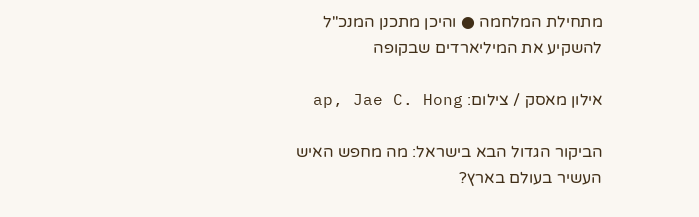מתחילת המלחמה ● והיכן מתכנן המנכ"ל להשקיע את המיליארדים שבקופה

אילון מאסק / צילום: ap, Jae C. Hong

הביקור הגדול הבא בישראל: מה מחפש האיש העשיר בעולם בארץ?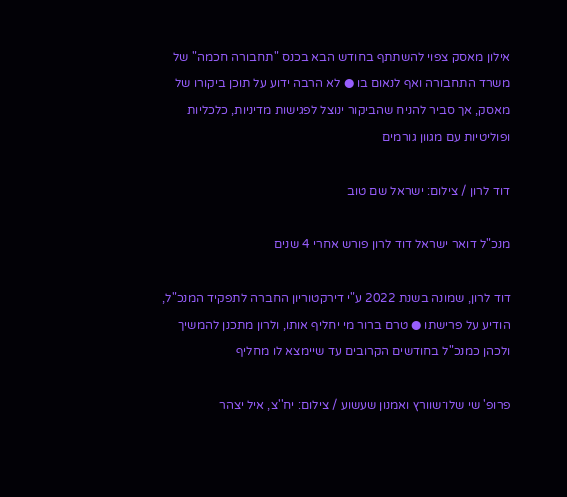אילון מאסק צפוי להשתתף בחודש הבא בכנס "תחבורה חכמה" של משרד התחבורה ואף לנאום בו ● לא הרבה ידוע על תוכן ביקורו של מאסק, אך סביר להניח שהביקור ינוצל לפגישות מדיניות, כלכליות ופוליטיות עם מגוון גורמים

דוד לרון / צילום: ישראל שם טוב

מנכ"ל דואר ישראל דוד לרון פורש אחרי 4 שנים

דוד לרון, שמונה בשנת 2022 ע"י דירקטוריון החברה לתפקיד המנכ"ל, הודיע על פרישתו ● טרם ברור מי יחליף אותו, ולרון מתכנן להמשיך ולכהן כמנכ"ל בחודשים הקרובים עד שיימצא לו מחליף

פרופ' שי שלו־שוורץ ואמנון שעשוע / צילום: יח''צ, איל יצהר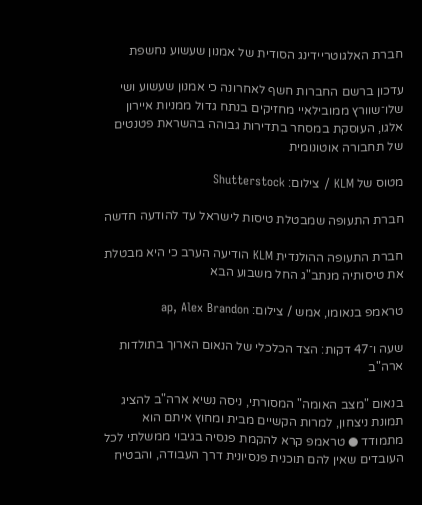חברת האלגוטריידינג הסודית של אמנון שעשוע נחשפת

עדכון ברשם החברות חשף לאחרונה כי אמנון שעשוע ושי שלו־שוורץ ממובילאיי מחזיקים בנתח גדול ממניות איירון אלגו, העוסקת במסחר בתדירות גבוהה בהשראת פטנטים של תחבורה אוטונומית

מטוס של KLM / צילום: Shutterstock

חברת התעופה שמבטלת טיסות לישראל עד להודעה חדשה

חברת התעופה ההולנדית KLM הודיעה הערב כי היא מבטלת את טיסותיה מנתב"ג החל משבוע הבא

טראמפ בנאומו, אמש / צילום: ap, Alex Brandon

שעה ו־47 דקות: הצד הכלכלי של הנאום הארוך בתולדות ארה"ב

בנאום "מצב האומה" המסורתי, ניסה נשיא ארה"ב להציג תמונת ניצחון, למרות הקשיים מבית ומחוץ איתם הוא מתמודד ● טראמפ קרא להקמת פנסיה בגיבוי ממשלתי לכל העובדים שאין להם תוכנית פנסיונית דרך העבודה, והבטיח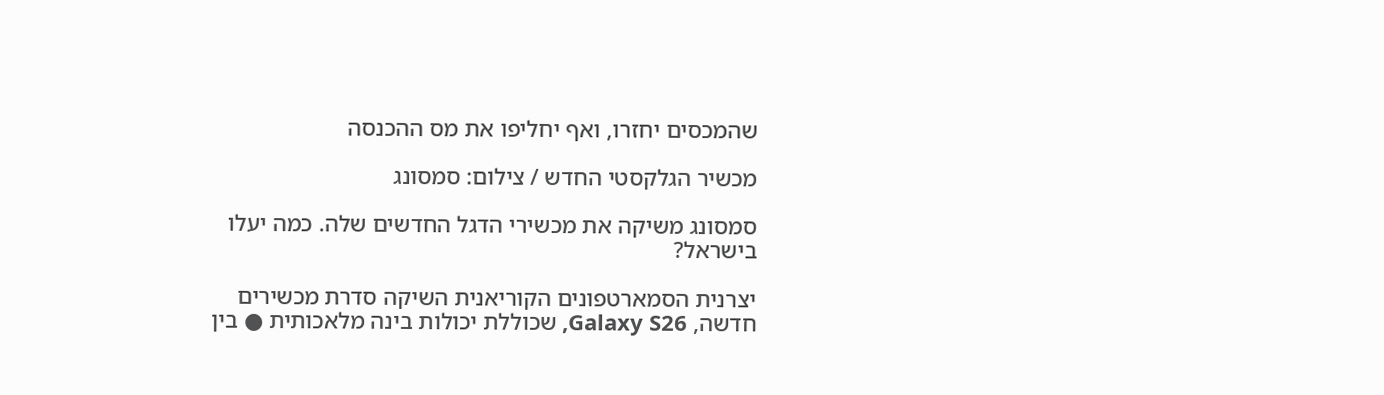שהמכסים יחזרו, ואף יחליפו את מס ההכנסה

מכשיר הגלקסטי החדש / צילום: סמסונג

סמסונג משיקה את מכשירי הדגל החדשים שלה. כמה יעלו בישראל?

יצרנית הסמארטפונים הקוריאנית השיקה סדרת מכשירים חדשה, Galaxy S26, שכוללת יכולות בינה מלאכותית ● בין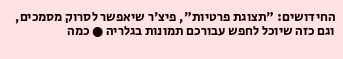החידושים: "תצוגת פרטיות", פיצ'ר שיאפשר לסרוק מסמכים, וגם כזה שיוכל לחפש עבורכם תמונות בגלריה ● כמה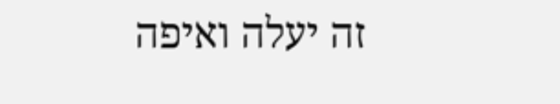זה יעלה ואיפה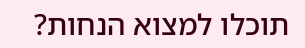תוכלו למצוא הנחות?